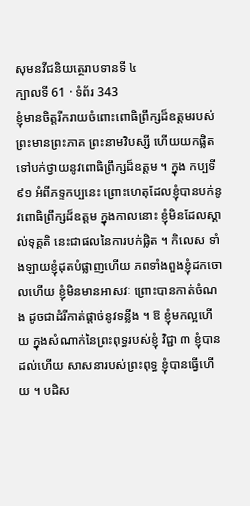សុមនវីជនិយត្ថេរាបទានទី ៤
ក្បាលទី 61 · ទំព័រ 343
ខ្ញុំមានចិត្តរីករាយចំពោះពោធិព្រឹក្សដ៏ឧត្តមរបស់ព្រះមានព្រះភាគ ព្រះនាមវិបស្សី ហើយយកផ្លិតទៅបក់ថ្វាយនូវពោធិព្រឹក្សដ៏ឧត្តម ។ ក្នុង កប្បទី ៩១ អំពីភទ្ទកប្បនេះ ព្រោះហេតុដែលខ្ញុំបានបក់នូវពោធិព្រឹក្សដ៏ឧត្តម ក្នុងកាលនោះ ខ្ញុំមិនដែលស្គាល់ទុគ្គតិ នេះជាផលនៃការបក់ផ្លិត ។ កិលេស ទាំងឡាយខ្ញុំដុតបំផ្លាញហើយ ភពទាំងពួងខ្ញុំដកចោលហើយ ខ្ញុំមិនមានអាសវៈ ព្រោះបានកាត់ចំណង ដូចជាដំរីកាត់ផ្តាច់នូវទន្លីង ។ ឱ ខ្ញុំមកល្អហើយ ក្នុងសំណាក់នៃព្រះពុទ្ធរបស់ខ្ញុំ វិជ្ជា ៣ ខ្ញុំបានដល់ហើយ សាសនារបស់ព្រះពុទ្ធ ខ្ញុំបានធ្វើហើយ ។ បដិស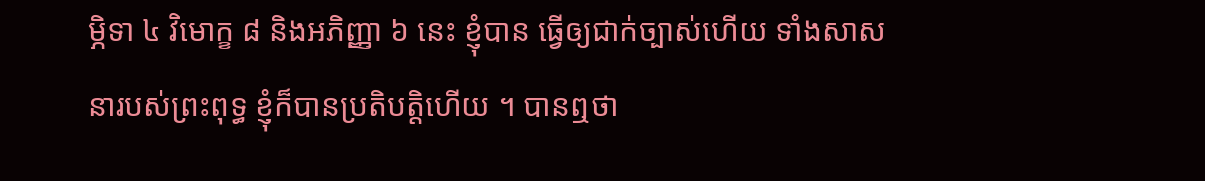ម្ភិទា ៤ វិមោក្ខ ៨ និងអភិញ្ញា ៦ នេះ ខ្ញុំបាន ធ្វើឲ្យជាក់ច្បាស់ហើយ ទាំងសាសនារបស់ព្រះពុទ្ធ ខ្ញុំក៏បានប្រតិបត្តិហើយ ។ បានឮថា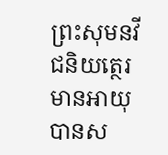ព្រះសុមនវីជនិយត្ថេរមានអាយុ បានស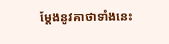ម្តែងនូវគាថាទាំងនេះ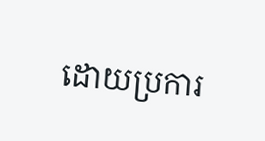ដោយប្រការ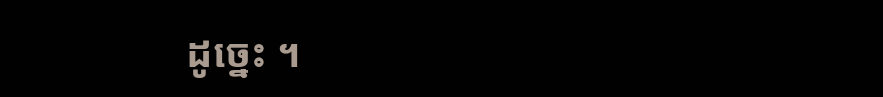ដូច្នេះ ។